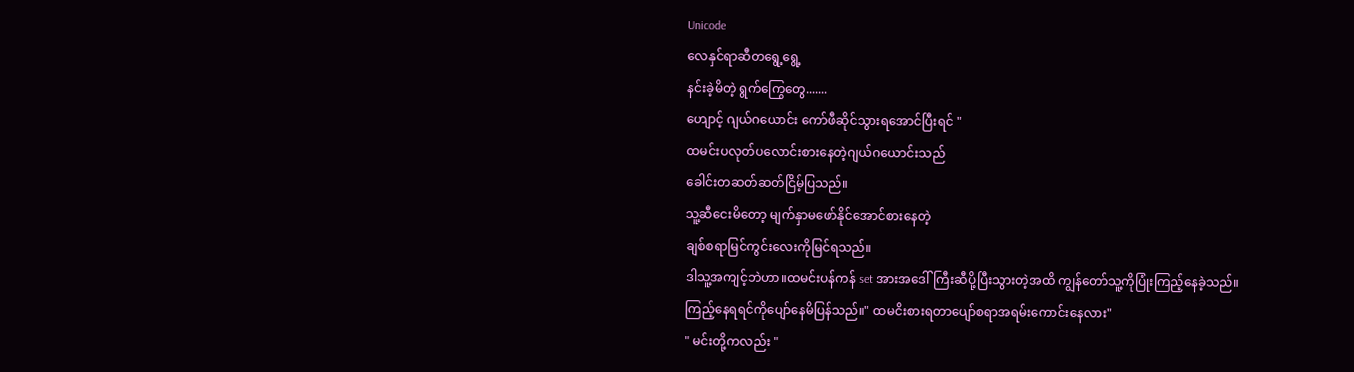Unicode
လေနှင်ရာဆီတရွေ့ရွေ့
နင်းခဲ့မိတဲ့ ရွက်ကြွေတွေ.......
ဟျောင့် ဂျယ်ဂယောင်း ကော်ဖီဆိုင်သွားရအောင်ပြီးရင် "
ထမင်းပလုတ်ပလောင်းစားနေတဲ့ဂျယ်ဂယောင်းသည်
ခေါင်းတဆတ်ဆတ်ငြိမ့်ပြသည်။
သူ့ဆီငေးမိတော့ မျက်နှာမဖော်နိုင်အောင်စားနေတဲ့
ချစ်စရာမြင်ကွင်းလေးကိုမြင်ရသည်။
ဒါသူ့အကျင့်ဘဲဟာ။ထမင်းပန်ကန် set အားအဒေါ်ကြီးဆီပို့ပြီးသွားတဲ့အထိ ကျွန်တော်သူ့ကိုပြုံးကြည့်နေခဲ့သည်။
ကြည့်နေရရင်ကိုပျော်နေမိပြန်သည်။" ထမငိးစားရတာပျော်စရာအရမ်းကောင်းနေလား"
" မင်းတို့ကလည်း "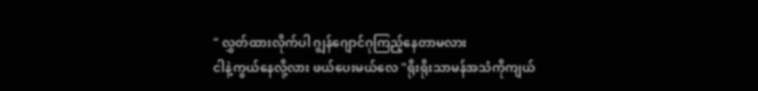" လွှတ်ထားလိုက်ပါ ဂျွန်ဂျောင်ဂုကြည့်နေတာမလား
ငါနဲ့ကွယ်နေလို့လား ဖယ်ပေးမယ်လေ "ရိုးရိုးသာမန်အသံကိုကျယ်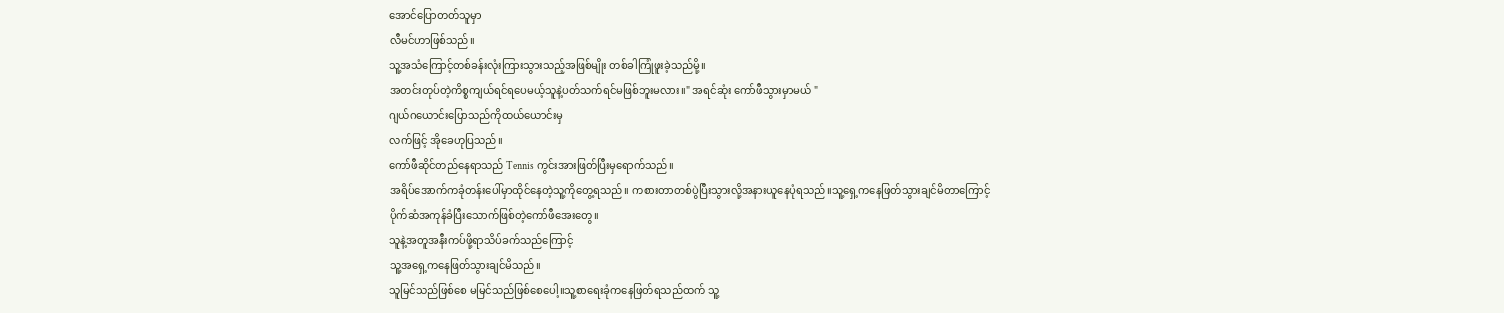အောင်ပြောတတ်သူမှာ
လီမင်ဟာဖြစ်သည်။
သူ့အသံကြောင့်တစ်ခန်းလုံးကြားသွားသည့်အဖြစ်မျိုး တစ်ခါကြုံဖူးခဲ့သည်မို့။
အတင်းတုပ်တဲ့ကိစ္စကျယ်ရင်ရပေမယ့်သူနဲ့ပတ်သက်ရင်မဖြစ်ဘူးမလား။" အရင်ဆုံး ကော်ဖီသွားမှာမယ် "
ဂျယ်ဂယောင်းပြောသည်ကိုထယ်ယောင်းမှ
လက်ဖြင့် အိုခေဟုပြသည်။
ကော်ဖီဆိုင်တည်နေရာသည် Tennis ကွင်းအားဖြတ်ပြီးမှရောက်သည်။
အရိပ်အောက်ကခုံတန်းပေါ်မှာထိုင်နေတဲ့သူ့ကိုတွေ့ရသည်။ ကစားတာတစ်ပွဲပြီးသွားလို့အနားယူနေပုံရသည်။သူ့ရှေ့ကနေဖြတ်သွားချင်မိတာကြောင့်
ပိုက်ဆံအကုန်ခံပြီးသောက်ဖြစ်တဲ့ကော်ဖီအေးတွေ။
သူနဲ့အတူအနီးကပ်ဖို့ရာသိပ်ခက်သည်ကြောင့်
သူ့အရှေ့ကနေဖြတ်သွားချင်မိသည်။
သူမြင်သည်ဖြစ်စေ မမြင်သည်ဖြစ်စေပေါ့။သူ့စာရေးခုံကနေဖြတ်ရသည်ထက် သူ့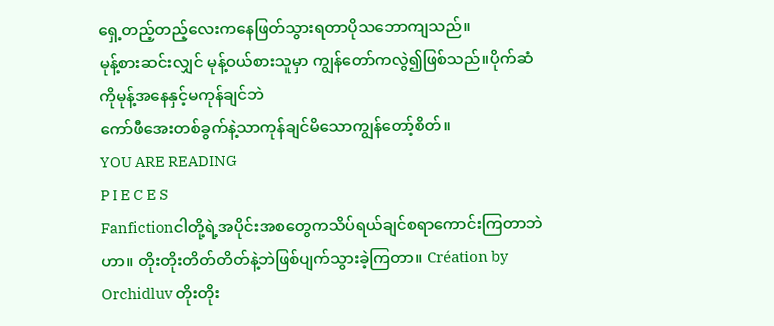ရှေ့တည့်တည့်လေးကနေဖြတ်သွားရတာပိုသဘောကျသည်။
မုန့်စားဆင်းလျှင် မုန့်ဝယ်စားသူမှာ ကျွန်တော်ကလွဲ၍ဖြစ်သည်။ပိုက်ဆံကိုမုန့်အနေနှင့်မကုန်ချင်ဘဲ
ကော်ဖီအေးတစ်ခွက်နဲ့သာကုန်ချင်မိသောကျွန်တော့်စိတ်။
YOU ARE READING
P I E C E S
Fanfictionငါတို့ရဲ့အပိုင်းအစတွေကသိပ်ရယ်ချင်စရာကောင်းကြတာဘဲဟာ။ တိုးတိုးတိတ်တိတ်နဲ့ဘဲဖြစ်ပျက်သွားခဲ့ကြတာ။ Création by Orchidluv တိုးတိုး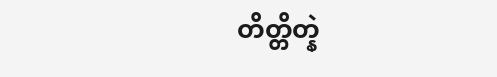တိတ္တိတ္နဲ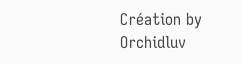Création by Orchidluv